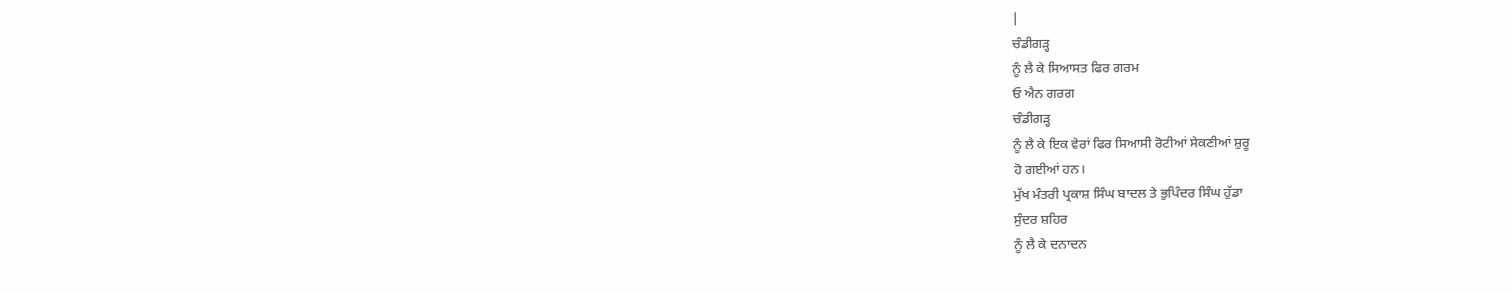|
ਚੰਡੀਗੜ੍ਹ
ਨੂੰ ਲੈ ਕੇ ਸਿਆਸਤ ਫਿਰ ਗਰਮ
ਓ ਐਨ ਗਰਗ
ਚੰਡੀਗੜ੍ਹ
ਨੂੰ ਲੈ ਕੇ ਇਕ ਵੇਰਾਂ ਫਿਰ ਸਿਆਸੀ ਰੋਟੀਆਂ ਸੇਕਣੀਆਂ ਸ਼ੁਰੂ
ਹੋ ਗਈਆਂ ਹਨ।
ਮੁੱਖ ਮੰਤਰੀ ਪ੍ਰਕਾਸ਼ ਸਿੰਘ ਬਾਦਲ ਤੇ ਭੁਪਿੰਦਰ ਸਿੰਘ ਹੁੱਡਾ
ਸੁੰਦਰ ਸ਼ਹਿਰ
ਨੂੰ ਲੈ ਕੇ ਦਨਾਦਨ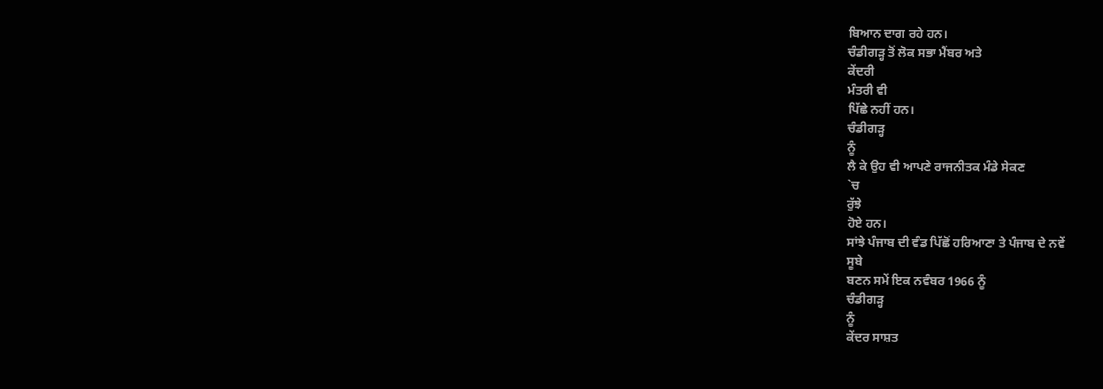ਬਿਆਨ ਦਾਗ ਰਹੇ ਹਨ।
ਚੰਡੀਗੜ੍ਹ ਤੋਂ ਲੋਕ ਸਭਾ ਮੈਂਬਰ ਅਤੇ
ਕੇਂਦਰੀ
ਮੰਤਰੀ ਵੀ
ਪਿੱਛੇ ਨਹੀਂ ਹਨ।
ਚੰਡੀਗੜ੍ਹ
ਨੂੰ
ਲੈ ਕੇ ਉਹ ਵੀ ਆਪਣੇ ਰਾਜਨੀਤਕ ਮੰਡੇ ਸੇਕਣ
`ਚ
ਰੁੱਝੇ
ਹੋਏ ਹਨ।
ਸਾਂਝੇ ਪੰਜਾਬ ਦੀ ਵੰਡ ਪਿੱਛੋਂ ਹਰਿਆਣਾ ਤੇ ਪੰਜਾਬ ਦੇ ਨਵੇਂ
ਸੂਬੇ
ਬਣਨ ਸਮੇਂ ਇਕ ਨਵੰਬਰ 1966 ਨੂੰ
ਚੰਡੀਗੜ੍ਹ
ਨੂੰ
ਕੇਂਦਰ ਸਾਸ਼ਤ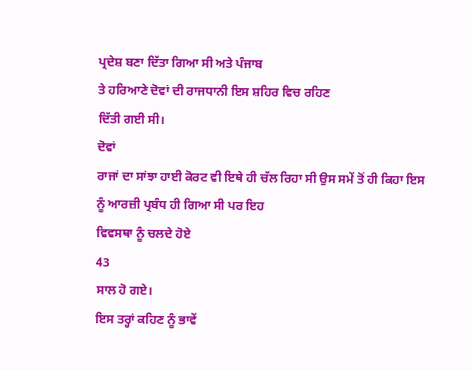ਪ੍ਰਦੇਸ਼ ਬਣਾ ਦਿੱਤਾ ਗਿਆ ਸੀ ਅਤੇ ਪੰਜਾਬ
ਤੇ ਹਰਿਆਣੇ ਦੋਵਾਂ ਦੀ ਰਾਜਧਾਨੀ ਇਸ ਸ਼ਹਿਰ ਵਿਚ ਰਹਿਣ
ਦਿੱਤੀ ਗਈ ਸੀ।
ਦੋਵਾਂ
ਰਾਜਾਂ ਦਾ ਸਾਂਝਾ ਹਾਈ ਕੋਰਟ ਵੀ ਇਥੇ ਹੀ ਚੱਲ ਰਿਹਾ ਸੀ ਉਸ ਸਮੇਂ ਤੋਂ ਹੀ ਕਿਹਾ ਇਸ
ਨੂੰ ਆਰਜ਼ੀ ਪ੍ਰਬੰਧ ਹੀ ਗਿਆ ਸੀ ਪਰ ਇਹ
ਵਿਵਸਥਾ ਨੂੰ ਚਲਦੇ ਹੋਏ
43
ਸਾਲ ਹੋ ਗਏ।
ਇਸ ਤਰ੍ਹਾਂ ਕਹਿਣ ਨੂੰ ਭਾਵੇਂ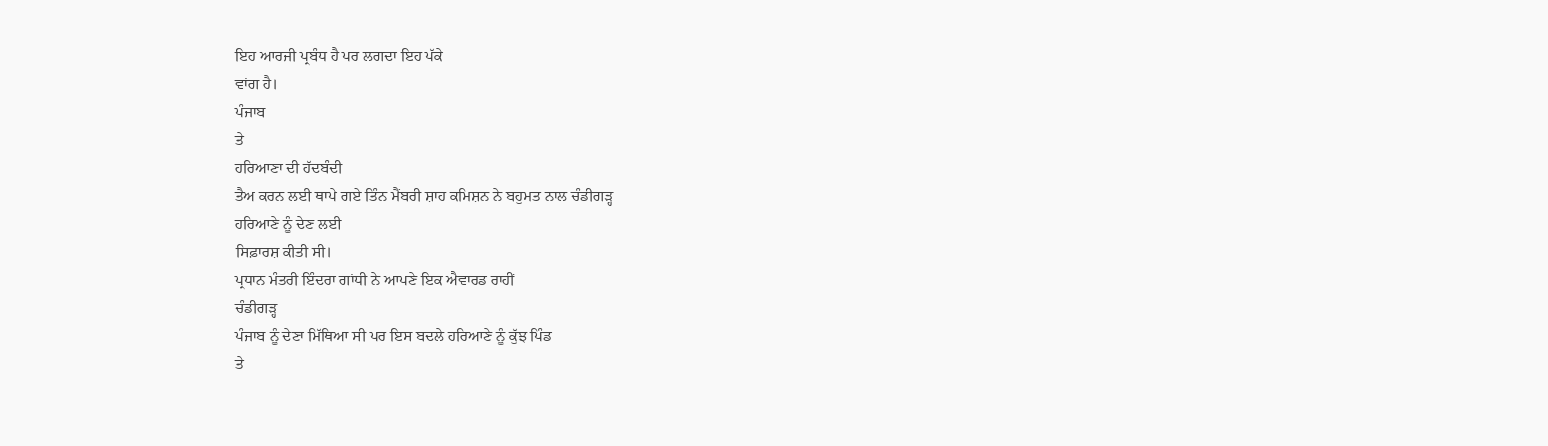ਇਹ ਆਰਜੀ ਪ੍ਰਬੰਧ ਹੈ ਪਰ ਲਗਦਾ ਇਹ ਪੱਕੇ
ਵਾਂਗ ਹੈ।
ਪੰਜਾਬ
ਤੇ
ਹਰਿਆਣਾ ਦੀ ਹੱਦਬੰਦੀ
ਤੈਅ ਕਰਨ ਲਈ ਥਾਪੇ ਗਏ ਤਿੰਨ ਮੈਂਬਰੀ ਸ਼ਾਹ ਕਮਿਸ਼ਨ ਨੇ ਬਹੁਮਤ ਨਾਲ ਚੰਡੀਗੜ੍ਹ
ਹਰਿਆਣੇ ਨੂੰ ਦੇਣ ਲਈ
ਸਿਫ਼ਾਰਸ਼ ਕੀਤੀ ਸੀ।
ਪ੍ਰਧਾਨ ਮੰਤਰੀ ਇੰਦਰਾ ਗਾਂਧੀ ਨੇ ਆਪਣੇ ਇਕ ਐਵਾਰਡ ਰਾਹੀਂ
ਚੰਡੀਗੜ੍ਹ
ਪੰਜਾਬ ਨੂੰ ਦੇਣਾ ਮਿੱਥਿਆ ਸੀ ਪਰ ਇਸ ਬਦਲੇ ਹਰਿਆਣੇ ਨੂੰ ਕੁੱਝ ਪਿੰਡ
ਤੇ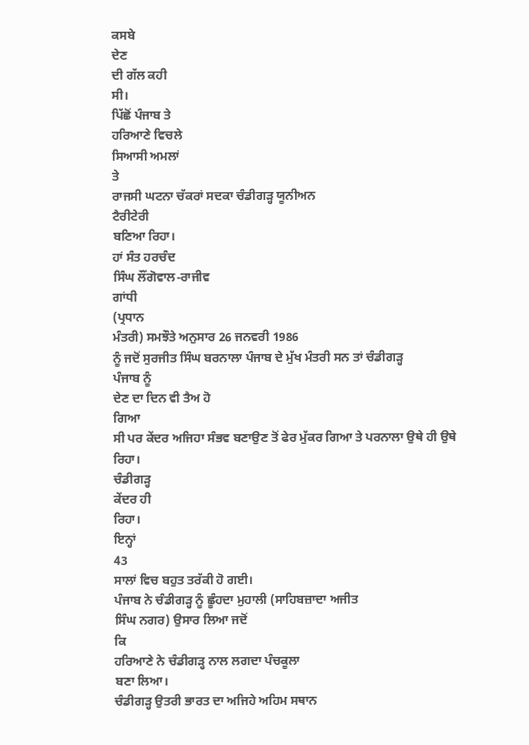ਕਸਬੇ
ਦੇਣ
ਦੀ ਗੱਲ ਕਹੀ
ਸੀ।
ਪਿੱਛੋਂ ਪੰਜਾਬ ਤੇ
ਹਰਿਆਣੇ ਵਿਚਲੇ
ਸਿਆਸੀ ਅਮਲਾਂ
ਤੇ
ਰਾਜਸੀ ਘਟਨਾ ਚੱਕਰਾਂ ਸਦਕਾ ਚੰਡੀਗੜ੍ਹ ਯੂਨੀਅਨ
ਟੈਰੀਟੇਰੀ
ਬਣਿਆ ਰਿਹਾ।
ਹਾਂ ਸੰਤ ਹਰਚੰਦ
ਸਿੰਘ ਲੌਂਗੋਵਾਲ-ਰਾਜੀਵ
ਗਾਂਧੀ
(ਪ੍ਰਧਾਨ
ਮੰਤਰੀ) ਸਮਝੌਤੇ ਅਨੁਸਾਰ 26 ਜਨਵਰੀ 1986
ਨੂੰ ਜਦੋਂ ਸੁਰਜੀਤ ਸਿੰਘ ਬਰਨਾਲਾ ਪੰਜਾਬ ਦੇ ਮੁੱਖ ਮੰਤਰੀ ਸਨ ਤਾਂ ਚੰਡੀਗੜ੍ਹ
ਪੰਜਾਬ ਨੂੰ
ਦੇਣ ਦਾ ਦਿਨ ਵੀ ਤੈਅ ਹੋ
ਗਿਆ
ਸੀ ਪਰ ਕੇਂਦਰ ਅਜਿਹਾ ਸੰਭਵ ਬਣਾਉਣ ਤੋਂ ਫੇਰ ਮੁੱਕਰ ਗਿਆ ਤੇ ਪਰਨਾਲਾ ਉਥੇ ਹੀ ਉਥੇ
ਰਿਹਾ।
ਚੰਡੀਗੜ੍ਹ
ਕੇਂਦਰ ਹੀ
ਰਿਹਾ।
ਇਨ੍ਹਾਂ
43
ਸਾਲਾਂ ਵਿਚ ਬਹੁਤ ਤਰੱਕੀ ਹੋ ਗਈ।
ਪੰਜਾਬ ਨੇ ਚੰਡੀਗੜ੍ਹ ਨੂੰ ਛੂੰਹਦਾ ਮੁਹਾਲੀ (ਸਾਹਿਬਜ਼ਾਦਾ ਅਜੀਤ
ਸਿੰਘ ਨਗਰ) ਉਸਾਰ ਲਿਆ ਜਦੋਂ
ਕਿ
ਹਰਿਆਣੇ ਨੇ ਚੰਡੀਗੜ੍ਹ ਨਾਲ ਲਗਦਾ ਪੰਚਕੂਲਾ
ਬਣਾ ਲਿਆ।
ਚੰਡੀਗੜ੍ਹ ਉਤਰੀ ਭਾਰਤ ਦਾ ਅਜਿਹੇ ਅਹਿਮ ਸਥਾਨ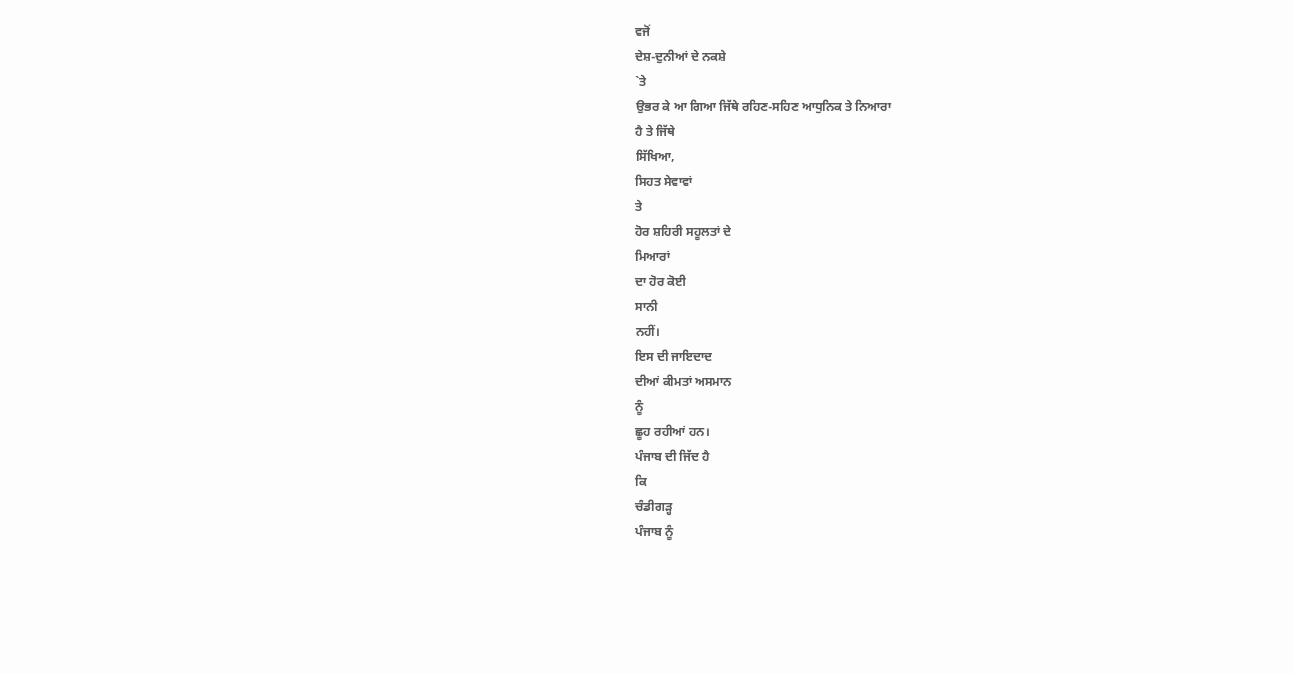ਵਜੋਂ
ਦੇਸ਼-ਦੁਨੀਆਂ ਦੇ ਨਕਸ਼ੇ
`ਤੇ
ਉਭਰ ਕੇ ਆ ਗਿਆ ਜਿੱਥੇ ਰਹਿਣ-ਸਹਿਣ ਆਧੁਨਿਕ ਤੇ ਨਿਆਰਾ
ਹੈ ਤੇ ਜਿੱਥੇ
ਸਿੱਖਿਆ,
ਸਿਹਤ ਸੇਵਾਵਾਂ
ਤੇ
ਹੋਰ ਸ਼ਹਿਰੀ ਸਹੂਲਤਾਂ ਦੇ
ਮਿਆਰਾਂ
ਦਾ ਹੋਰ ਕੋਈ
ਸਾਨੀ
ਨਹੀਂ।
ਇਸ ਦੀ ਜਾਇਦਾਦ
ਦੀਆਂ ਕੀਮਤਾਂ ਅਸਮਾਨ
ਨੂੰ
ਛੂਹ ਰਹੀਆਂ ਹਨ।
ਪੰਜਾਬ ਦੀ ਜਿੱਦ ਹੈ
ਕਿ
ਚੰਡੀਗੜ੍ਹ
ਪੰਜਾਬ ਨੂੰ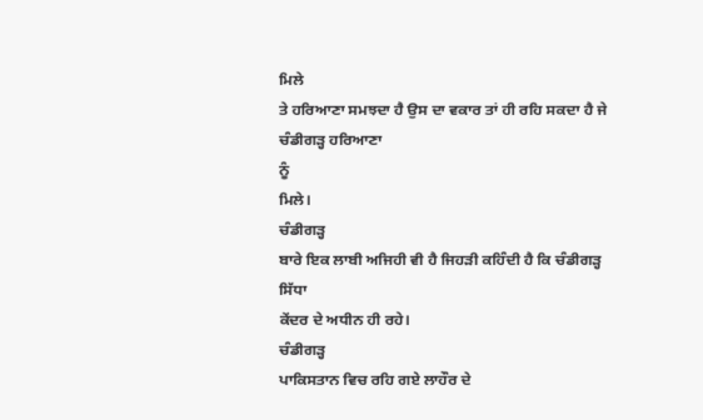ਮਿਲੇ
ਤੇ ਹਰਿਆਣਾ ਸਮਝਦਾ ਹੈ ਉਸ ਦਾ ਵਕਾਰ ਤਾਂ ਹੀ ਰਹਿ ਸਕਦਾ ਹੈ ਜੇ ਚੰਡੀਗੜ੍ਹ ਹਰਿਆਣਾ
ਨੂੰ
ਮਿਲੇ।
ਚੰਡੀਗੜ੍ਹ
ਬਾਰੇ ਇਕ ਲਾਬੀ ਅਜਿਹੀ ਵੀ ਹੈ ਜਿਹੜੀ ਕਹਿੰਦੀ ਹੈ ਕਿ ਚੰਡੀਗੜ੍ਹ
ਸਿੱਧਾ
ਕੇਂਦਰ ਦੇ ਅਧੀਨ ਹੀ ਰਹੇ।
ਚੰਡੀਗੜ੍ਹ
ਪਾਕਿਸਤਾਨ ਵਿਚ ਰਹਿ ਗਏ ਲਾਹੌਰ ਦੇ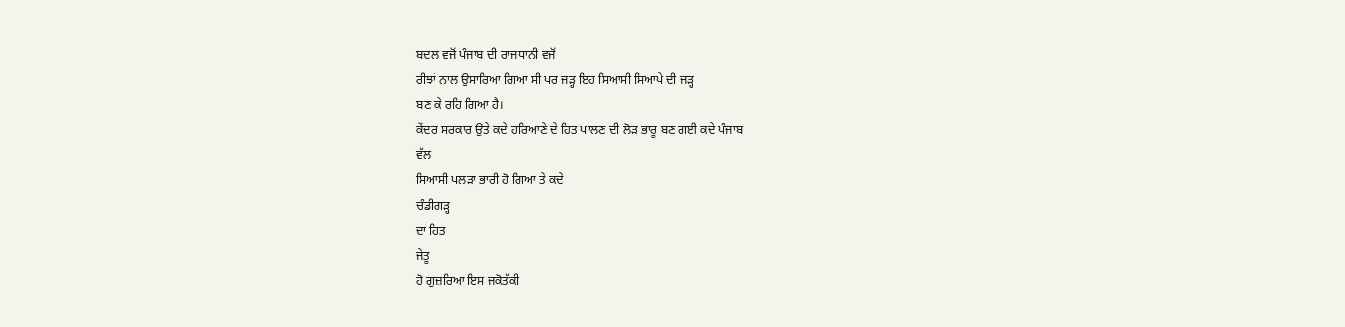ਬਦਲ ਵਜੋਂ ਪੰਜਾਬ ਦੀ ਰਾਜਧਾਨੀ ਵਜੋਂ
ਰੀਝਾਂ ਨਾਲ ਉਸਾਰਿਆ ਗਿਆ ਸੀ ਪਰ ਜੜ੍ਹ ਇਹ ਸਿਆਸੀ ਸਿਆਪੇ ਦੀ ਜੜ੍ਹ
ਬਣ ਕੇ ਰਹਿ ਗਿਆ ਹੈ।
ਕੇਂਦਰ ਸਰਕਾਰ ਉਤੇ ਕਦੇ ਹਰਿਆਣੇ ਦੇ ਹਿਤ ਪਾਲਣ ਦੀ ਲੋੜ ਭਾਰੂ ਬਣ ਗਈ ਕਦੇ ਪੰਜਾਬ
ਵੱਲ
ਸਿਆਸੀ ਪਲੜਾ ਭਾਰੀ ਹੋ ਗਿਆ ਤੇ ਕਦੇ
ਚੰਡੀਗੜ੍ਹ
ਦਾ ਹਿਤ
ਜੇਤੂ
ਹੋ ਗੁਜ਼ਰਿਆ ਇਸ ਜਕੋਤੱਕੀ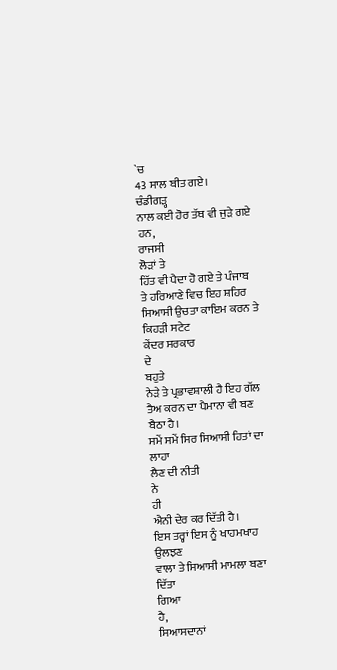`ਚ
43 ਸਾਲ ਬੀਤ ਗਏ।
ਚੰਡੀਗੜ੍ਹ
ਨਾਲ ਕਈ ਹੋਰ ਤੱਥ ਵੀ ਜੁੜੇ ਗਏ ਹਨ,
ਰਾਜਸੀ
ਲੋੜਾਂ ਤੇ
ਹਿੱਤ ਵੀ ਪੈਦਾ ਹੋ ਗਏ ਤੇ ਪੰਜਾਬ
ਤੇ ਹਰਿਆਣੇ ਵਿਚ ਇਹ ਸ਼ਹਿਰ ਸਿਆਸੀ ਉਚਤਾ ਕਾਇਮ ਕਰਨ ਤੇ ਕਿਹੜੀ ਸਟੇਟ
ਕੇਂਦਰ ਸਰਕਾਰ
ਦੇ
ਬਹੁਤੇ
ਨੇੜੇ ਤੇ ਪ੍ਰਭਾਵਸ਼ਾਲੀ ਹੈ ਇਹ ਗੱਲ ਤੈਅ ਕਰਨ ਦਾ ਪੈਮਾਨਾ ਵੀ ਬਣ ਬੈਠਾ ਹੈ।
ਸਮੇਂ ਸਮੇਂ ਸਿਰ ਸਿਆਸੀ ਹਿਤਾਂ ਦਾ ਲਾਹਾ
ਲੈਣ ਦੀ ਨੀਤੀ
ਨੇ
ਹੀ
ਐਨੀ ਦੇਰ ਕਰ ਦਿੱਤੀ ਹੈ।
ਇਸ ਤਰ੍ਹਾਂ ਇਸ ਨੂੰ ਖਾਹਮਖਾਹ ਉਲਝਣ
ਵਾਲਾ ਤੇ ਸਿਆਸੀ ਮਾਮਲਾ ਬਣਾ ਦਿੱਤਾ
ਗਿਆ
ਹੈ,
ਸਿਆਸਦਾਨਾਂ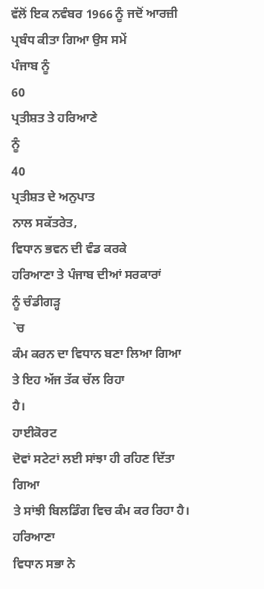ਵੱਲੋਂ ਇਕ ਨਵੰਬਰ 1966 ਨੂੰ ਜਦੋਂ ਆਰਜ਼ੀ ਪ੍ਰਬੰਧ ਕੀਤਾ ਗਿਆ ਉਸ ਸਮੇਂ
ਪੰਜਾਬ ਨੂੰ
60
ਪ੍ਰਤੀਸ਼ਤ ਤੇ ਹਰਿਆਣੇ
ਨੂੰ
40
ਪ੍ਰਤੀਸ਼ਤ ਦੇ ਅਨੁਪਾਤ
ਨਾਲ ਸਕੱਤਰੇਤ,
ਵਿਧਾਨ ਭਵਨ ਦੀ ਵੰਡ ਕਰਕੇ
ਹਰਿਆਣਾ ਤੇ ਪੰਜਾਬ ਦੀਆਂ ਸਰਕਾਰਾਂ
ਨੂੰ ਚੰਡੀਗੜ੍ਹ
`ਚ
ਕੰਮ ਕਰਨ ਦਾ ਵਿਧਾਨ ਬਣਾ ਲਿਆ ਗਿਆ ਤੇ ਇਹ ਅੱਜ ਤੱਕ ਚੱਲ ਰਿਹਾ
ਹੈ।
ਹਾਈਕੋਰਟ
ਦੋਵਾਂ ਸਟੇਟਾਂ ਲਈ ਸਾਂਝਾ ਹੀ ਰਹਿਣ ਦਿੱਤਾ
ਗਿਆ
ਤੇ ਸਾਂਝੀ ਬਿਲਡਿੰਗ ਵਿਚ ਕੰਮ ਕਰ ਰਿਹਾ ਹੈ।
ਹਰਿਆਣਾ
ਵਿਧਾਨ ਸਭਾ ਨੇ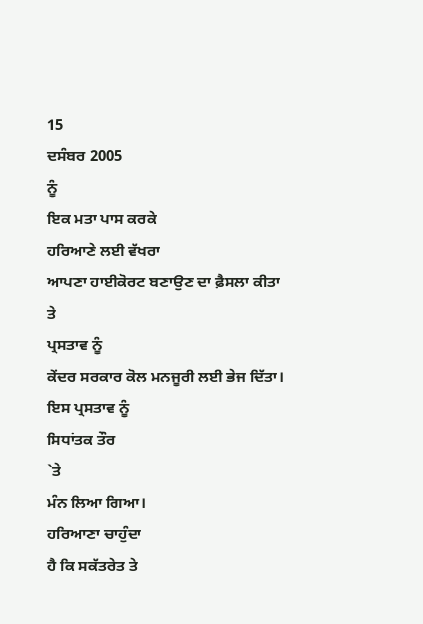15
ਦਸੰਬਰ 2005
ਨੂੰ
ਇਕ ਮਤਾ ਪਾਸ ਕਰਕੇ
ਹਰਿਆਣੇ ਲਈ ਵੱਖਰਾ
ਆਪਣਾ ਹਾਈਕੋਰਟ ਬਣਾਉਣ ਦਾ ਫ਼ੈਸਲਾ ਕੀਤਾ
ਤੇ
ਪ੍ਰਸਤਾਵ ਨੂੰ
ਕੇਂਦਰ ਸਰਕਾਰ ਕੋਲ ਮਨਜੂਰੀ ਲਈ ਭੇਜ ਦਿੱਤਾ।
ਇਸ ਪ੍ਰਸਤਾਵ ਨੂੰ
ਸਿਧਾਂਤਕ ਤੌਰ
`ਤੇ
ਮੰਨ ਲਿਆ ਗਿਆ।
ਹਰਿਆਣਾ ਚਾਹੁੰਦਾ
ਹੈ ਕਿ ਸਕੱਤਰੇਤ ਤੇ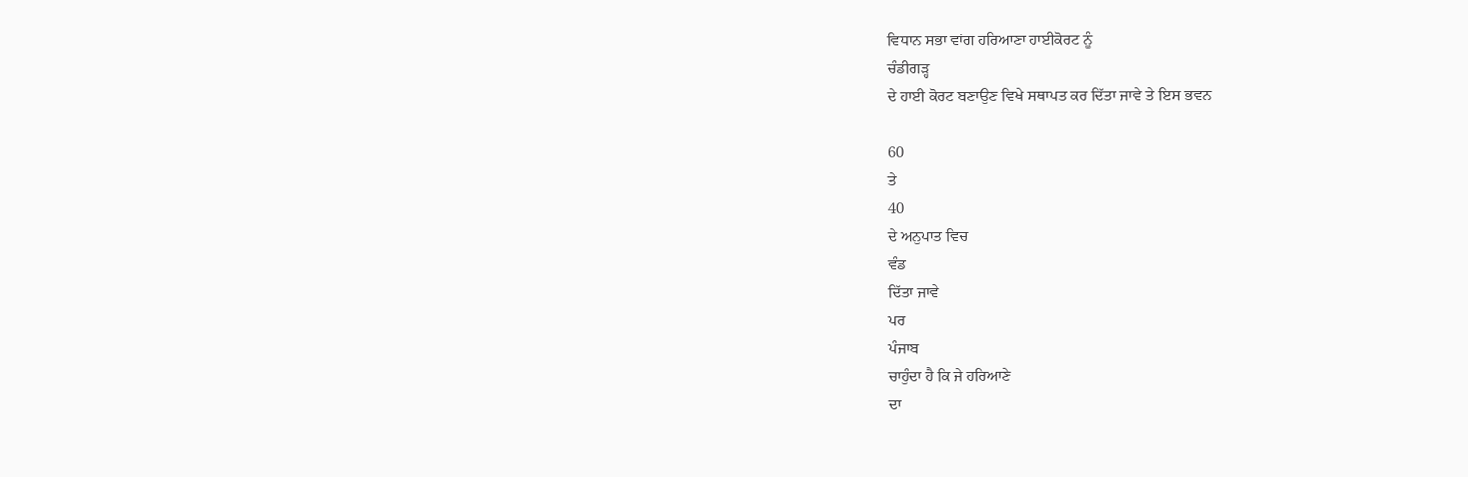ਵਿਧਾਨ ਸਭਾ ਵਾਂਗ ਹਰਿਆਣਾ ਹਾਈਕੋਰਟ ਨੂੰ
ਚੰਡੀਗੜ੍ਹ
ਦੇ ਹਾਈ ਕੋਰਟ ਬਣਾਉਣ ਵਿਖੇ ਸਥਾਪਤ ਕਰ ਦਿੱਤਾ ਜਾਵੇ ਤੇ ਇਸ ਭਵਨ

60
ਤੇ
40
ਦੇ ਅਨੁਪਾਤ ਵਿਚ
ਵੰਡ
ਦਿੱਤਾ ਜਾਵੇ
ਪਰ
ਪੰਜਾਬ
ਚਾਹੁੰਦਾ ਹੈ ਕਿ ਜੇ ਹਰਿਆਣੇ
ਦਾ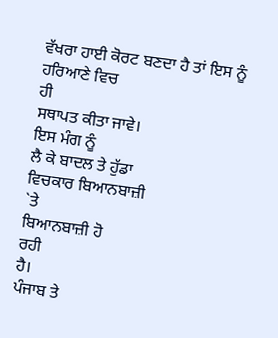ਵੱਖਰਾ ਹਾਈ ਕੋਰਟ ਬਣਦਾ ਹੈ ਤਾਂ ਇਸ ਨੂੰ ਹਰਿਆਣੇ ਵਿਚ
ਹੀ
ਸਥਾਪਤ ਕੀਤਾ ਜਾਵੇ।
ਇਸ ਮੰਗ ਨੂੰ
ਲੈ ਕੇ ਬਾਦਲ ਤੇ ਹੁੱਡਾ
ਵਿਚਕਾਰ ਬਿਆਨਬਾਜ਼ੀ
`ਤੇ
ਬਿਆਨਬਾਜ਼ੀ ਹੋ
ਰਹੀ
ਹੈ।
ਪੰਜਾਬ ਤੇ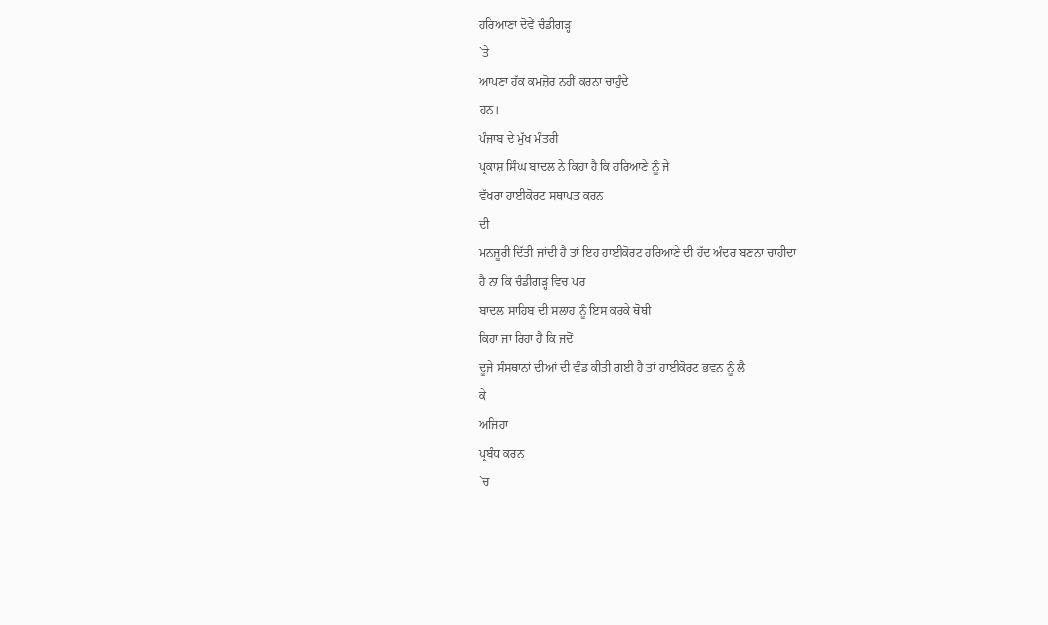ਹਰਿਆਣਾ ਦੋਵੇਂ ਚੰਡੀਗੜ੍ਹ
`ਤੇ
ਆਪਣਾ ਹੱਕ ਕਮਜ਼ੋਰ ਨਹੀਂ ਕਰਨਾ ਚਾਹੁੰਦੇ
ਹਨ।
ਪੰਜਾਬ ਦੇ ਮੁੱਖ ਮੰਤਰੀ
ਪ੍ਰਕਾਸ਼ ਸਿੰਘ ਬਾਦਲ ਨੇ ਕਿਹਾ ਹੈ ਕਿ ਹਰਿਆਣੇ ਨੂੰ ਜੇ
ਵੱਖਰਾ ਹਾਈਕੋਰਟ ਸਥਾਪਤ ਕਰਨ
ਦੀ
ਮਨਜੂਰੀ ਦਿੱਤੀ ਜਾਂਦੀ ਹੈ ਤਾਂ ਇਹ ਹਾਈਕੋਰਟ ਹਰਿਆਣੇ ਦੀ ਹੱਦ ਅੰਦਰ ਬਣਨਾ ਚਾਹੀਦਾ
ਹੈ ਨਾ ਕਿ ਚੰਡੀਗੜ੍ਹ ਵਿਚ ਪਰ
ਬਾਦਲ ਸਾਹਿਬ ਦੀ ਸਲਾਹ ਨੂੰ ਇਸ ਕਰਕੇ ਥੋਥੀ
ਕਿਹਾ ਜਾ ਰਿਹਾ ਹੈ ਕਿ ਜਦੋਂ
ਦੂਜੇ ਸੰਸਥਾਨਾਂ ਦੀਆਂ ਦੀ ਵੰਡ ਕੀਤੀ ਗਈ ਹੈ ਤਾਂ ਹਾਈਕੋਰਟ ਭਵਨ ਨੂੰ ਲੈ
ਕੇ
ਅਜਿਹਾ
ਪ੍ਰਬੰਧ ਕਰਨ
`ਚ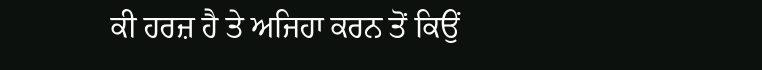ਕੀ ਹਰਜ਼ ਹੈ ਤੇ ਅਜਿਹਾ ਕਰਨ ਤੋਂ ਕਿਉਂ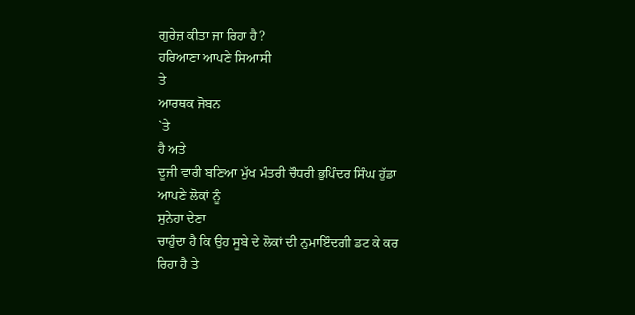ਗੁਰੇਜ਼ ਕੀਤਾ ਜਾ ਰਿਹਾ ਹੈ?
ਹਰਿਆਣਾ ਆਪਣੇ ਸਿਆਸੀ
ਤੇ
ਆਰਥਕ ਜੋਬਨ
`ਤੇ
ਹੈ ਅਤੇ
ਦੂਜੀ ਵਾਰੀ ਬਣਿਆ ਮੁੱਖ ਮੰਤਰੀ ਚੌਧਰੀ ਭੁਪਿੰਦਰ ਸਿੰਘ ਹੁੱਡਾ
ਆਪਣੇ ਲੋਕਾਂ ਨੂੰ
ਸੁਨੇਹਾ ਦੇਣਾ
ਚਾਹੁੰਦਾ ਹੈ ਕਿ ਉਹ ਸੂਬੇ ਦੇ ਲੋਕਾਂ ਦੀ ਨੁਮਾਇੰਦਗੀ ਡਟ ਕੇ ਕਰ ਰਿਹਾ ਹੈ ਤੇ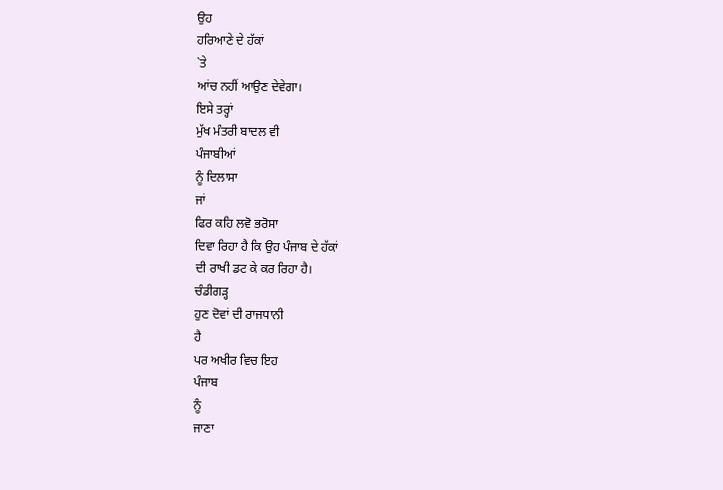ਉਹ
ਹਰਿਆਣੇ ਦੇ ਹੱਕਾਂ
`ਤੇ
ਆਂਚ ਨਹੀਂ ਆਉਣ ਦੇਵੇਗਾ।
ਇਸੇ ਤਰ੍ਹਾਂ
ਮੁੱਖ ਮੰਤਰੀ ਬਾਦਲ ਵੀ
ਪੰਜਾਬੀਆਂ
ਨੂੰ ਦਿਲਾਸਾ
ਜਾਂ
ਫਿਰ ਕਹਿ ਲਵੋ ਭਰੋਸਾ
ਦਿਵਾ ਰਿਹਾ ਹੈ ਕਿ ਉਹ ਪੰਜਾਬ ਦੇ ਹੱਕਾਂ
ਦੀ ਰਾਖੀ ਡਟ ਕੇ ਕਰ ਰਿਹਾ ਹੈ।
ਚੰਡੀਗੜ੍ਹ
ਹੁਣ ਦੋਵਾਂ ਦੀ ਰਾਜਧਾਨੀ
ਹੈ
ਪਰ ਅਖੀਰ ਵਿਚ ਇਹ
ਪੰਜਾਬ
ਨੂੰ
ਜਾਣਾ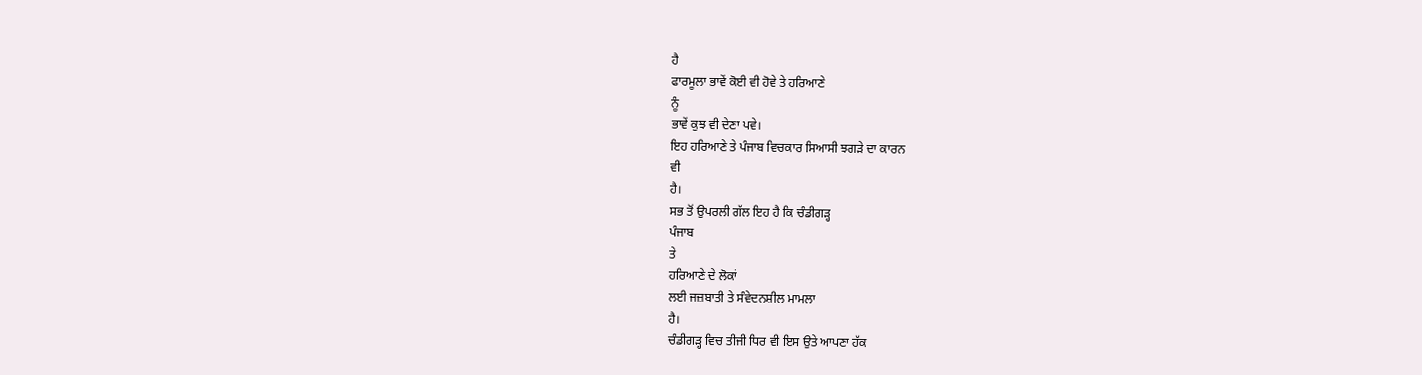ਹੈ
ਫਾਰਮੂਲਾ ਭਾਵੇਂ ਕੋਈ ਵੀ ਹੋਵੇ ਤੇ ਹਰਿਆਣੇ
ਨੂੰ
ਭਾਵੇਂ ਕੁਝ ਵੀ ਦੇਣਾ ਪਵੇ।
ਇਹ ਹਰਿਆਣੇ ਤੇ ਪੰਜਾਬ ਵਿਚਕਾਰ ਸਿਆਸੀ ਝਗੜੇ ਦਾ ਕਾਰਨ
ਵੀ
ਹੈ।
ਸਭ ਤੋਂ ਉਪਰਲੀ ਗੱਲ ਇਹ ਹੈ ਕਿ ਚੰਡੀਗੜ੍ਹ
ਪੰਜਾਬ
ਤੇ
ਹਰਿਆਣੇ ਦੇ ਲੋਕਾਂ
ਲਈ ਜਜ਼ਬਾਤੀ ਤੇ ਸੰਵੇਦਨਸ਼ੀਲ ਮਾਮਲਾ
ਹੈ।
ਚੰਡੀਗੜ੍ਹ ਵਿਚ ਤੀਜੀ ਧਿਰ ਵੀ ਇਸ ਉਤੇ ਆਪਣਾ ਹੱਕ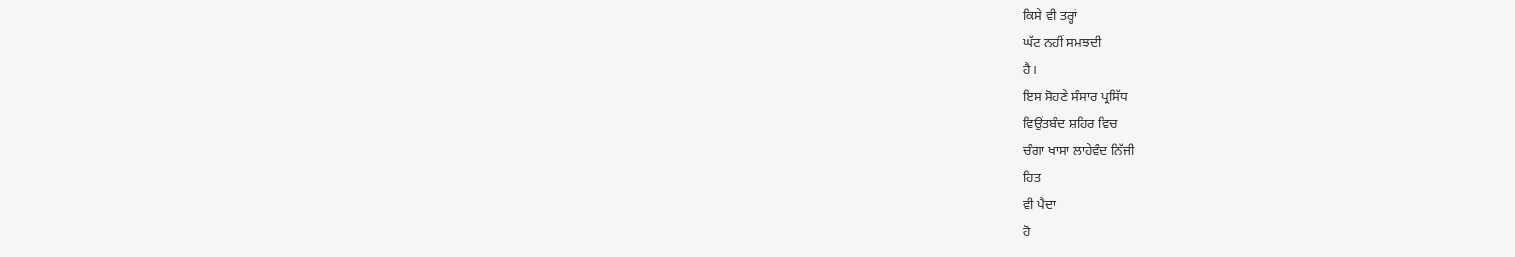ਕਿਸੇ ਵੀ ਤਰ੍ਹਾਂ
ਘੱਟ ਨਹੀਂ ਸਮਝਦੀ
ਹੈ।
ਇਸ ਸੋਹਣੇ ਸੰਸਾਰ ਪ੍ਰਸਿੱਧ
ਵਿਉਂਤਬੰਦ ਸ਼ਹਿਰ ਵਿਚ
ਚੰਗਾ ਖਾਸਾ ਲਾਹੇਵੰਦ ਨਿੱਜੀ
ਹਿਤ
ਵੀ ਪੈਦਾ
ਹੋ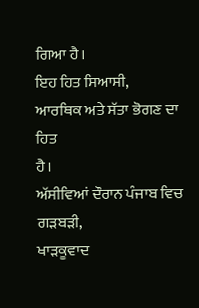ਗਿਆ ਹੈ।
ਇਹ ਹਿਤ ਸਿਆਸੀ,
ਆਰਥਿਕ ਅਤੇ ਸੱਤਾ ਭੋਗਣ ਦਾ
ਹਿਤ
ਹੈ।
ਅੱਸੀਵਿਆਂ ਦੌਰਾਨ ਪੰਜਾਬ ਵਿਚ ਗੜਬੜੀ,
ਖਾੜਕੂਵਾਦ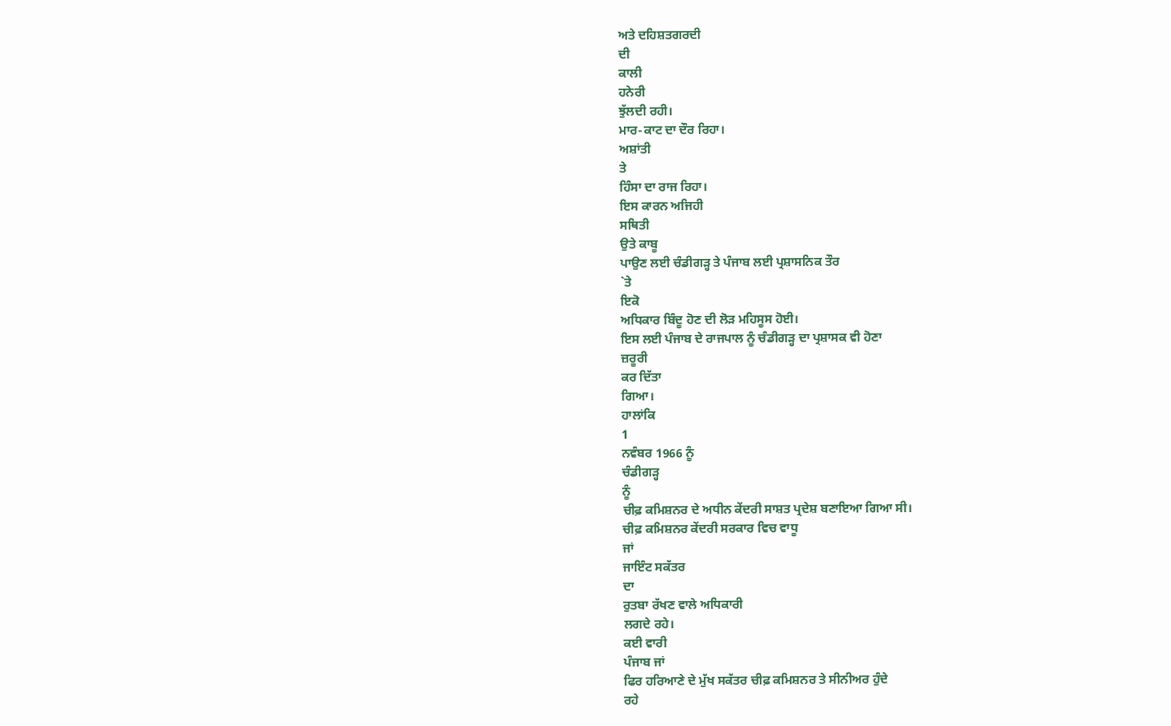ਅਤੇ ਦਹਿਸ਼ਤਗਰਦੀ
ਦੀ
ਕਾਲੀ
ਹਨੇਰੀ
ਝੁੱਲਦੀ ਰਹੀ।
ਮਾਰ-ਕਾਟ ਦਾ ਦੌਰ ਰਿਹਾ।
ਅਸ਼ਾਂਤੀ
ਤੇ
ਹਿੰਸਾ ਦਾ ਰਾਜ ਰਿਹਾ।
ਇਸ ਕਾਰਨ ਅਜਿਹੀ
ਸਥਿਤੀ
ਉਤੇ ਕਾਬੂ
ਪਾਉਣ ਲਈ ਚੰਡੀਗੜ੍ਹ ਤੇ ਪੰਜਾਬ ਲਈ ਪ੍ਰਸ਼ਾਸਨਿਕ ਤੌਰ
`ਤੇ
ਇਕੋ
ਅਧਿਕਾਰ ਬਿੰਦੂ ਹੋਣ ਦੀ ਲੋੜ ਮਹਿਸੂਸ ਹੋਈ।
ਇਸ ਲਈ ਪੰਜਾਬ ਦੇ ਰਾਜਪਾਲ ਨੂੰ ਚੰਡੀਗੜ੍ਹ ਦਾ ਪ੍ਰਸ਼ਾਸਕ ਵੀ ਹੋਣਾ
ਜ਼ਰੂਰੀ
ਕਰ ਦਿੱਤਾ
ਗਿਆ।
ਹਾਲਾਂਕਿ
1
ਨਵੰਬਰ 1966 ਨੂੰ
ਚੰਡੀਗੜ੍ਹ
ਨੂੰ
ਚੀਫ਼ ਕਮਿਸ਼ਨਰ ਦੇ ਅਧੀਨ ਕੇਂਦਰੀ ਸਾਸ਼ਤ ਪ੍ਰਦੇਸ਼ ਬਣਾਇਆ ਗਿਆ ਸੀ।
ਚੀਫ਼ ਕਮਿਸ਼ਨਰ ਕੇਂਦਰੀ ਸਰਕਾਰ ਵਿਚ ਵਾਧੂ
ਜਾਂ
ਜਾਇੰਟ ਸਕੱਤਰ
ਦਾ
ਰੁਤਬਾ ਰੱਖਣ ਵਾਲੇ ਅਧਿਕਾਰੀ
ਲਗਦੇ ਰਹੇ।
ਕਈ ਵਾਰੀ
ਪੰਜਾਬ ਜਾਂ
ਫਿਰ ਹਰਿਆਣੇ ਦੇ ਮੁੱਖ ਸਕੱਤਰ ਚੀਫ਼ ਕਮਿਸ਼ਨਰ ਤੇ ਸੀਨੀਅਰ ਹੁੰਦੇ
ਰਹੇ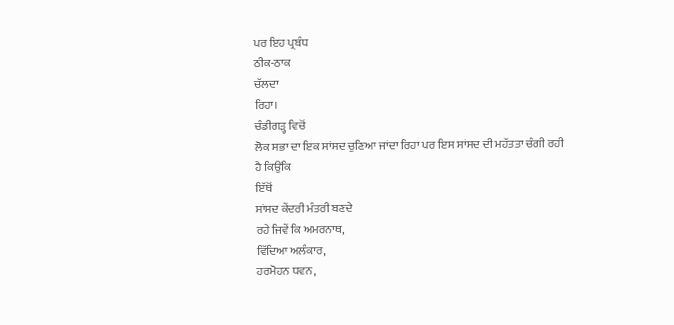ਪਰ ਇਹ ਪ੍ਰਬੰਧ
ਠੀਕ-ਠਾਕ
ਚੱਲਦਾ
ਰਿਹਾ।
ਚੰਡੀਗੜ੍ਹ ਵਿਚੋਂ
ਲੋਕ ਸਭਾ ਦਾ ਇਕ ਸਾਂਸਦ ਚੁਣਿਆ ਜਾਂਦਾ ਰਿਹਾ ਪਰ ਇਸ ਸਾਂਸਦ ਦੀ ਮਹੱਤਤਾ ਚੰਗੀ ਰਹੀ
ਹੈ ਕਿਉਂਕਿ
ਇੱਥੋਂ
ਸਾਂਸਦ ਕੇਂਦਰੀ ਮੰਤਰੀ ਬਣਦੇ
ਰਹੇ ਜਿਵੇਂ ਕਿ ਅਮਰਨਾਥ,
ਵਿੱਦਿਆ ਅਲੰਕਾਰ,
ਹਰਮੋਹਨ ਧਵਨ,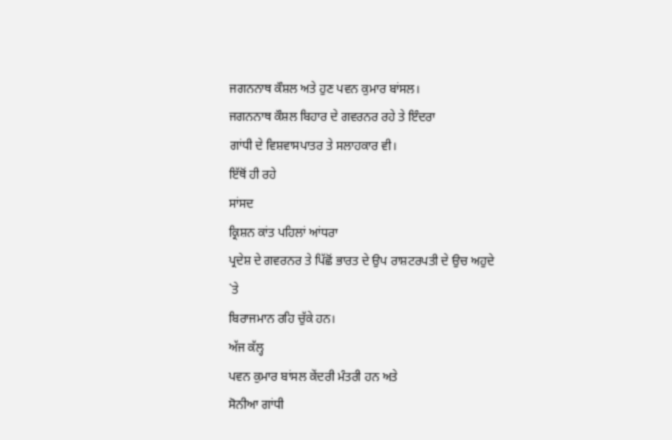ਜਗਨਨਾਥ ਕੌਸ਼ਲ ਅਤੇ ਹੁਣ ਪਵਨ ਕੁਮਾਰ ਬਾਂਸਲ।
ਜਗਨਨਾਥ ਕੌਸ਼ਲ ਬਿਹਾਰ ਦੇ ਗਵਰਨਰ ਰਹੇ ਤੇ ਇੰਦਰਾ
ਗਾਂਧੀ ਦੇ ਵਿਸ਼ਵਾਸਪਾਤਰ ਤੇ ਸਲਾਹਕਾਰ ਵੀ।
ਇੱਥੋਂ ਹੀ ਰਹੇ
ਸਾਂਸਦ
ਕ੍ਰਿਸ਼ਨ ਕਾਂਤ ਪਹਿਲਾਂ ਆਂਧਰਾ
ਪ੍ਰਦੇਸ਼ ਦੇ ਗਵਰਨਰ ਤੇ ਪਿੱਛੋਂ ਭਾਰਤ ਦੇ ਉਪ ਰਾਸ਼ਟਰਪਤੀ ਦੇ ਉਚ ਅਹੁਦੇ
`ਤੇ
ਬਿਰਾਜਮਾਨ ਰਹਿ ਚੁੱਕੇ ਹਨ।
ਅੱਜ ਕੱਲ੍ਹ
ਪਵਨ ਕੁਮਾਰ ਬਾਂਸਲ ਕੇਂਦਰੀ ਮੰਤਰੀ ਹਨ ਅਤੇ
ਸੋਨੀਆ ਗਾਂਧੀ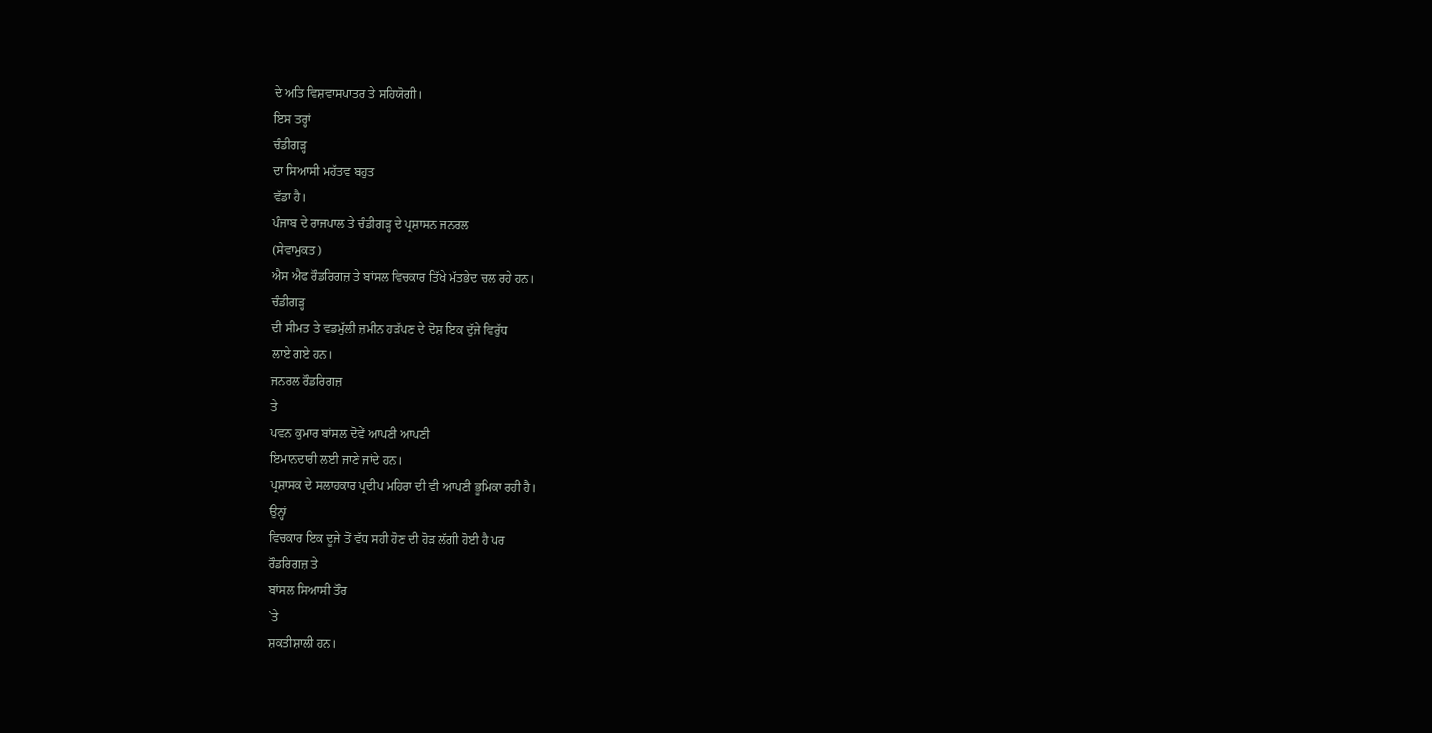ਦੇ ਅਤਿ ਵਿਸ਼ਵਾਸਪਾਤਰ ਤੇ ਸਹਿਯੋਗੀ।
ਇਸ ਤਰ੍ਹਾਂ
ਚੰਡੀਗੜ੍ਹ
ਦਾ ਸਿਆਸੀ ਮਹੱਤਵ ਬਹੁਤ
ਵੱਡਾ ਹੈ।
ਪੰਜਾਬ ਦੇ ਰਾਜਪਾਲ ਤੇ ਚੰਡੀਗੜ੍ਹ ਦੇ ਪ੍ਰਸ਼ਾਸਨ ਜਨਰਲ
(ਸੇਵਾਮੁਕਤ)
ਐਸ ਐਫ ਰੌਡਰਿਗਜ਼ ਤੇ ਬਾਂਸਲ ਵਿਚਕਾਰ ਤਿੱਖੇ ਮੱਤਭੇਦ ਚਲ ਰਹੇ ਹਨ।
ਚੰਡੀਗੜ੍ਹ
ਦੀ ਸੀਮਤ ਤੇ ਵਡਮੁੱਲੀ ਜ਼ਮੀਨ ਹੜੱਪਣ ਦੇ ਦੋਸ਼ ਇਕ ਦੁੱਜੇ ਵਿਰੁੱਧ
ਲਾਏ ਗਏ ਹਨ।
ਜਨਰਲ ਰੌਡਰਿਗਜ਼
ਤੇ
ਪਵਨ ਕੁਮਾਰ ਬਾਂਸਲ ਦੋਵੇਂ ਆਪਣੀ ਆਪਣੀ
ਇਮਾਨਦਾਰੀ ਲਈ ਜਾਣੇ ਜਾਂਦੇ ਹਨ।
ਪ੍ਰਸ਼ਾਸਕ ਦੇ ਸਲਾਹਕਾਰ ਪ੍ਰਦੀਪ ਮਹਿਰਾ ਦੀ ਵੀ ਆਪਣੀ ਭੂਮਿਕਾ ਰਹੀ ਹੈ।
ਉਨ੍ਹਾਂ
ਵਿਚਕਾਰ ਇਕ ਦੂਜੇ ਤੋਂ ਵੱਧ ਸਹੀ ਹੋਣ ਦੀ ਹੋੜ ਲੱਗੀ ਹੋਈ ਹੈ ਪਰ
ਰੌਡਰਿਗਜ਼ ਤੇ
ਬਾਂਸਲ ਸਿਆਸੀ ਤੌਰ
`ਤੇ
ਸ਼ਕਤੀਸ਼ਾਲੀ ਹਨ।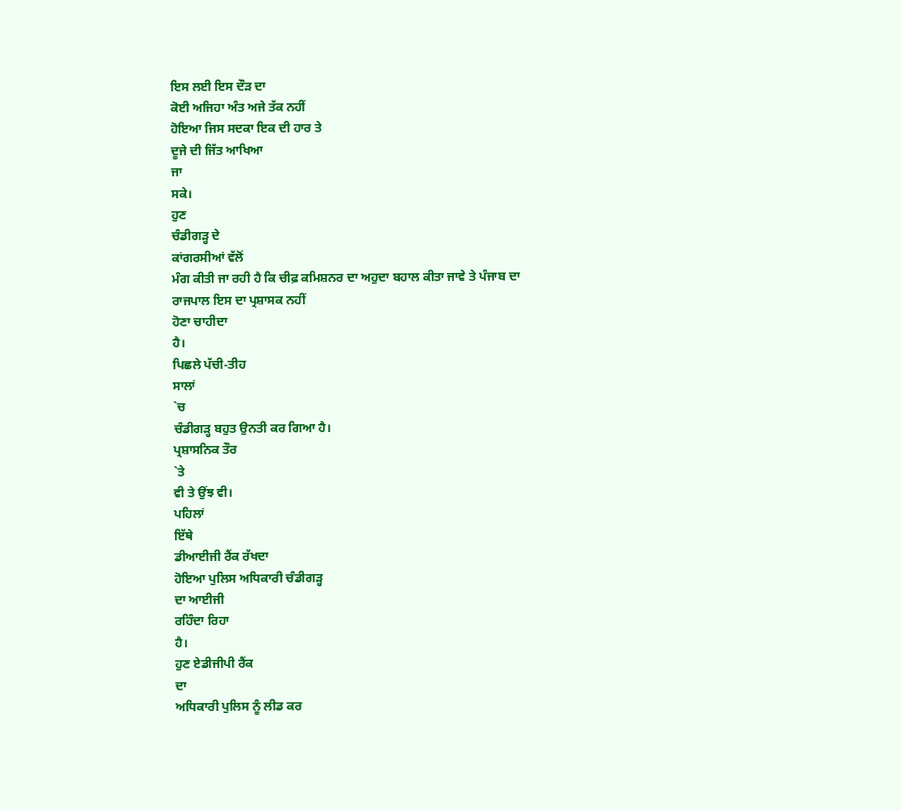ਇਸ ਲਈ ਇਸ ਦੌੜ ਦਾ
ਕੋਈ ਅਜਿਹਾ ਅੰਤ ਅਜੇ ਤੱਕ ਨਹੀਂ
ਹੋਇਆ ਜਿਸ ਸਦਕਾ ਇਕ ਦੀ ਹਾਰ ਤੇ
ਦੂਜੇ ਦੀ ਜਿੱਤ ਆਖਿਆ
ਜਾ
ਸਕੇ।
ਹੁਣ
ਚੰਡੀਗੜ੍ਹ ਦੇ
ਕਾਂਗਰਸੀਆਂ ਵੱਲੋਂ
ਮੰਗ ਕੀਤੀ ਜਾ ਰਹੀ ਹੈ ਕਿ ਚੀਫ਼ ਕਮਿਸ਼ਨਰ ਦਾ ਅਹੁਦਾ ਬਹਾਲ ਕੀਤਾ ਜਾਵੇ ਤੇ ਪੰਜਾਬ ਦਾ
ਰਾਜਪਾਲ ਇਸ ਦਾ ਪ੍ਰਸ਼ਾਸਕ ਨਹੀਂ
ਹੋਣਾ ਚਾਹੀਦਾ
ਹੈ।
ਪਿਛਲੇ ਪੱਚੀ-ਤੀਹ
ਸਾਲਾਂ
`ਚ
ਚੰਡੀਗੜ੍ਹ ਬਹੁਤ ਉਨਤੀ ਕਰ ਗਿਆ ਹੈ।
ਪ੍ਰਸ਼ਾਸਨਿਕ ਤੌਰ
`ਤੇ
ਵੀ ਤੇ ਉਂਝ ਵੀ।
ਪਹਿਲਾਂ
ਇੱਥੇ
ਡੀਆਈਜੀ ਰੈਂਕ ਰੱਖਦਾ
ਹੋਇਆ ਪੁਲਿਸ ਅਧਿਕਾਰੀ ਚੰਡੀਗੜ੍ਹ
ਦਾ ਆਈਜੀ
ਰਹਿੰਦਾ ਰਿਹਾ
ਹੈ।
ਹੁਣ ਏਡੀਜੀਪੀ ਰੈਂਕ
ਦਾ
ਅਧਿਕਾਰੀ ਪੁਲਿਸ ਨੂੰ ਲੀਡ ਕਰ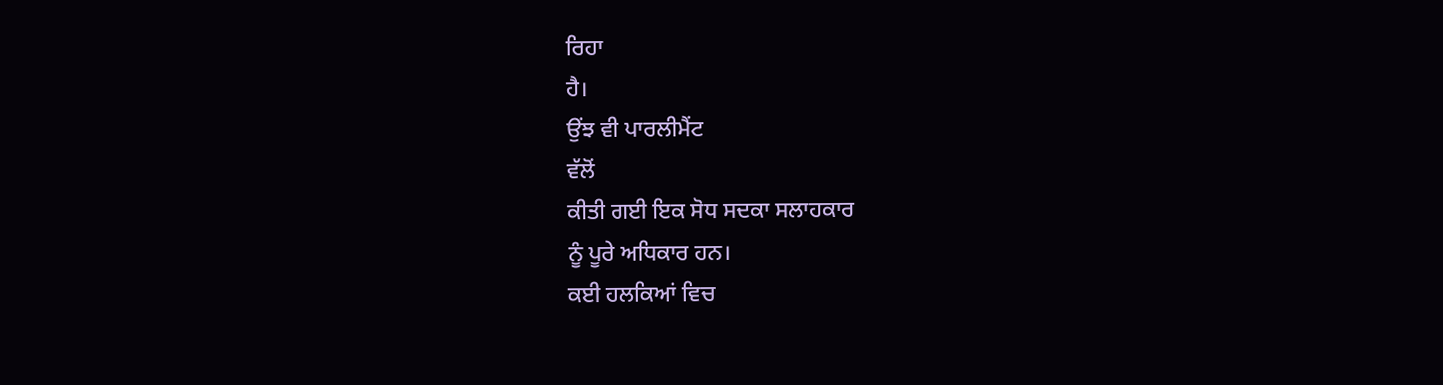ਰਿਹਾ
ਹੈ।
ਉਂਝ ਵੀ ਪਾਰਲੀਮੈਂਟ
ਵੱਲੋਂ
ਕੀਤੀ ਗਈ ਇਕ ਸੋਧ ਸਦਕਾ ਸਲਾਹਕਾਰ
ਨੂੰ ਪੂਰੇ ਅਧਿਕਾਰ ਹਨ।
ਕਈ ਹਲਕਿਆਂ ਵਿਚ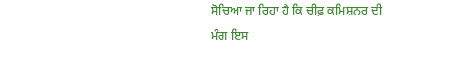ਸੋਚਿਆ ਜਾ ਰਿਹਾ ਹੈ ਕਿ ਚੀਫ਼ ਕਮਿਸ਼ਨਰ ਦੀ
ਮੰਗ ਇਸ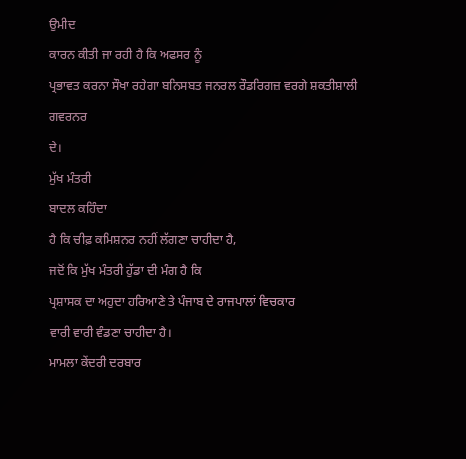ਉਮੀਦ
ਕਾਰਨ ਕੀਤੀ ਜਾ ਰਹੀ ਹੈ ਕਿ ਅਫਸਰ ਨੂੰ
ਪ੍ਰਭਾਵਤ ਕਰਨਾ ਸੌਖਾ ਰਹੇਗਾ ਬਨਿਸਬਤ ਜਨਰਲ ਰੌਡਰਿਗਜ਼ ਵਰਗੇ ਸ਼ਕਤੀਸ਼ਾਲੀ ਗਵਰਨਰ
ਦੇ।
ਮੁੱਖ ਮੰਤਰੀ
ਬਾਦਲ ਕਹਿੰਦਾ
ਹੈ ਕਿ ਚੀਫ਼ ਕਮਿਸ਼ਨਰ ਨਹੀਂ ਲੱਗਣਾ ਚਾਹੀਦਾ ਹੈ,
ਜਦੋਂ ਕਿ ਮੁੱਖ ਮੰਤਰੀ ਹੁੱਡਾ ਦੀ ਮੰਗ ਹੈ ਕਿ
ਪ੍ਰਸ਼ਾਸਕ ਦਾ ਅਹੁਦਾ ਹਰਿਆਣੇ ਤੇ ਪੰਜਾਬ ਦੇ ਰਾਜਪਾਲਾਂ ਵਿਚਕਾਰ
ਵਾਰੀ ਵਾਰੀ ਵੰਡਣਾ ਚਾਹੀਦਾ ਹੈ।
ਮਾਮਲਾ ਕੇਂਦਰੀ ਦਰਬਾਰ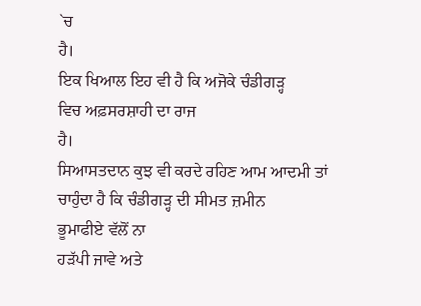`ਚ
ਹੈ।
ਇਕ ਖਿਆਲ ਇਹ ਵੀ ਹੈ ਕਿ ਅਜੋਕੇ ਚੰਡੀਗੜ੍ਹ
ਵਿਚ ਅਫ਼ਸਰਸ਼ਾਹੀ ਦਾ ਰਾਜ
ਹੈ।
ਸਿਆਸਤਦਾਨ ਕੁਝ ਵੀ ਕਰਦੇ ਰਹਿਣ ਆਮ ਆਦਮੀ ਤਾਂ
ਚਾਹੁੰਦਾ ਹੈ ਕਿ ਚੰਡੀਗੜ੍ਹ ਦੀ ਸੀਮਤ ਜ਼ਮੀਨ
ਭੂਮਾਫੀਏ ਵੱਲੋਂ ਨਾ
ਹੜੱਪੀ ਜਾਵੇ ਅਤੇ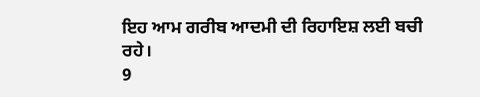ਇਹ ਆਮ ਗਰੀਬ ਆਦਮੀ ਦੀ ਰਿਹਾਇਸ਼ ਲਈ ਬਚੀ
ਰਹੇ।
9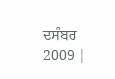ਦਸੰਬਰ
2009 |